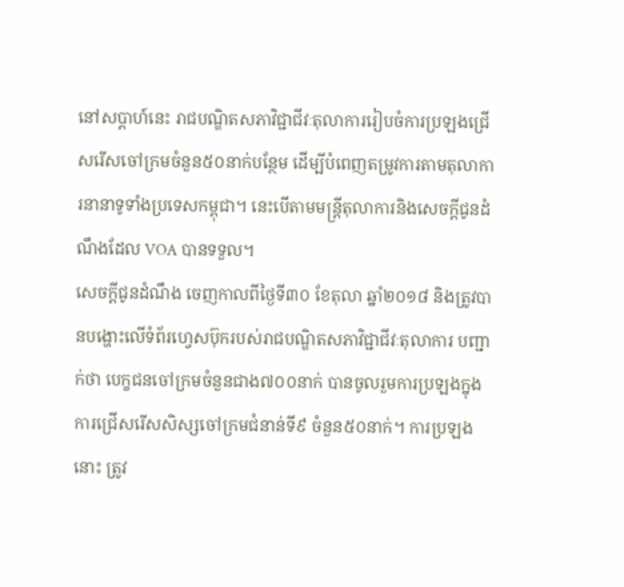នៅសប្ដាហ៍នេះ រាជបណ្ឌិតសភាវិជ្ជាជីវៈតុលាការរៀបចំការប្រឡងជ្រើសរើសចៅក្រមចំនួន៥០នាក់បន្ថែម ដើម្បីបំពេញតម្រូវការតាមតុលាការនានាទូទាំងប្រទេសកម្ពុជា។ នេះបើតាមមន្ត្រីតុលាការនិងសេចក្ដីជូនដំណឹងដែល VOA បានទទួល។
សេចក្ដីជូនដំណឹង ចេញកាលពីថ្ងៃទី៣០ ខែតុលា ឆ្នាំ២០១៨ និងត្រូវបានបង្ហោះលើទំព័រហ្វេសប៊ុករបស់រាជបណ្ឌិតសភាវិជ្ជាជីវៈតុលាការ បញ្ជាក់ថា បេក្ខជនចៅក្រមចំនួនជាង៧០០នាក់ បានចូលរួមការប្រឡងក្នុងការជ្រើសរើសសិស្សចៅក្រមជំនាន់ទី៩ ចំនួន៥០នាក់។ ការប្រឡងនោះ ត្រូវ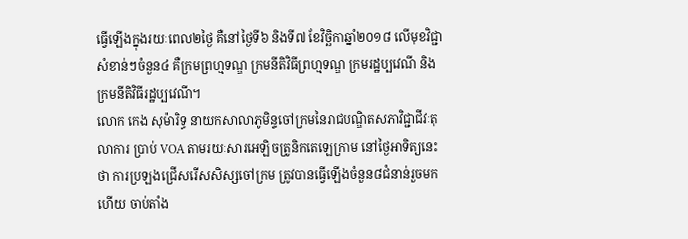ធ្វើឡើងក្នុងរយៈពេល២ថ្ងៃ គឺនៅថ្ងៃទី៦ និងទី៧ ខែវិច្ឆិកាឆ្នាំ២០១៨ លើមុខវិជ្ជាសំខាន់ៗចំនួន៤ គឺក្រមព្រហ្មទណ្ឌ ក្រមនីតិវិធីព្រហ្មទណ្ឌ ក្រមរដ្ឋប្បវេណី និងក្រមនីតិវិធីរដ្ឋប្បវេណី។
លោក កេង សុម៉ារិទ្ធ នាយកសាលាភូមិន្ទចៅក្រមនៃរាជបណ្ឌិតសភាវិជ្ជាជីវៈតុលាការ ប្រាប់ VOA តាមរយៈសារអេឡិចត្រូនិកតេឡេក្រាម នៅថ្ងៃអាទិត្យនេះថា ការប្រឡងជ្រើសរើសសិស្សចៅក្រម ត្រូវបានធ្វើឡើងចំនួន៨ជំនាន់រួចមកហើយ ចាប់តាំង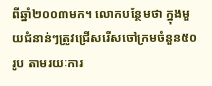ពីឆ្នាំ២០០៣មក។ លោកបន្ថែមថា ក្នុងមួយជំនាន់ៗត្រូវជ្រើសរើសចៅក្រមចំនួន៥០រូប តាមរយៈការ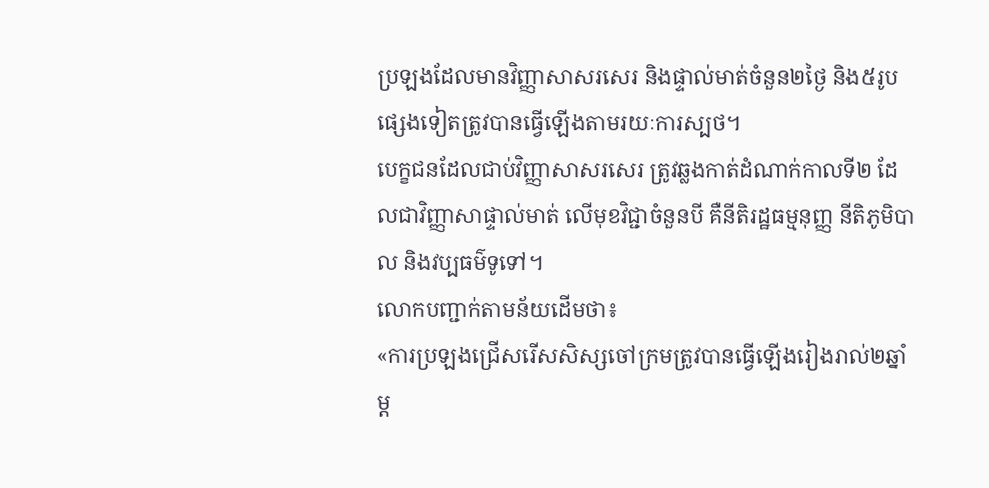ប្រឡងដែលមានវិញ្ញាសាសរសេរ និងផ្ទាល់មាត់ចំនួន២ថ្ងៃ និង៥រូបផ្សេងទៀតត្រូវបានធ្វើឡើងតាមរយៈការស្បថ។
បេក្ខជនដែលជាប់វិញ្ញាសាសរសេរ ត្រូវឆ្លងកាត់ដំណាក់កាលទី២ ដែលជាវិញ្ញាសាផ្ទាល់មាត់ លើមុខវិជ្ជាចំនួនបី គឺនីតិរដ្ឋធម្មនុញ្ញ នីតិភូមិបាល និងវប្បធម៌ទូទៅ។
លោកបញ្ជាក់តាមន័យដើមថា៖
«ការប្រឡងជ្រើសរើសសិស្សចៅក្រមត្រូវបានធ្វើឡើងរៀងរាល់២ឆ្នាំម្ដ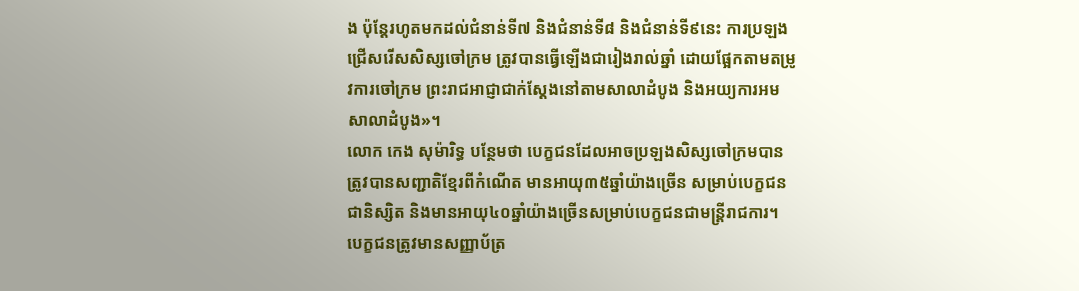ង ប៉ុន្តែរហូតមកដល់ជំនាន់ទី៧ និងជំនាន់ទី៨ និងជំនាន់ទី៩នេះ ការប្រឡងជ្រើសរើសសិស្សចៅក្រម ត្រូវបានធ្វើឡើងជារៀងរាល់ឆ្នាំ ដោយផ្អែកតាមតម្រូវការចៅក្រម ព្រះរាជអាជ្ញាជាក់ស្ដែងនៅតាមសាលាដំបូង និងអយ្យការអមសាលាដំបូង»។
លោក កេង សុម៉ារិទ្ធ បន្ថែមថា បេក្ខជនដែលអាចប្រឡងសិស្សចៅក្រមបាន ត្រូវបានសញ្ជាតិខ្មែរពីកំណើត មានអាយុ៣៥ឆ្នាំយ៉ាងច្រើន សម្រាប់បេក្ខជនជានិស្សិត និងមានអាយុ៤០ឆ្នាំយ៉ាងច្រើនសម្រាប់បេក្ខជនជាមន្ត្រីរាជការ។ បេក្ខជនត្រូវមានសញ្ញាប័ត្រ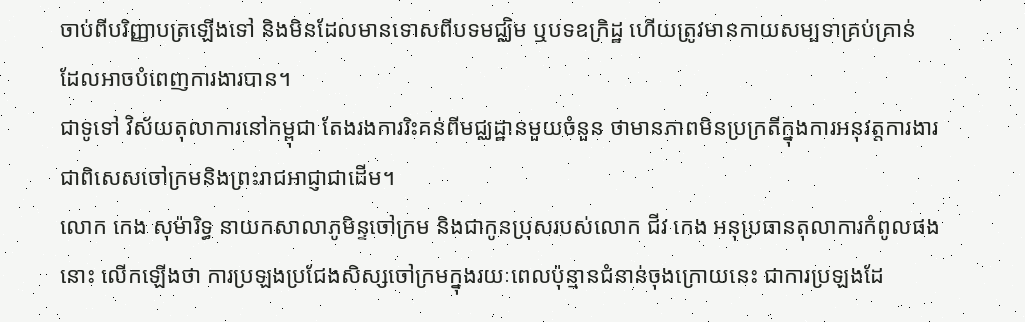ចាប់ពីបរិញ្ញាបត្រឡើងទៅ និងមិនដែលមានទោសពីបទមជ្ឈិម ឬបទឧក្រិដ្ឋ ហើយត្រូវមានកាយសម្បទាគ្រប់គ្រាន់ ដែលអាចបំពេញការងារបាន។
ជាទូទៅ វិស័យតុលាការនៅកម្ពុជា តែងរងការរិះគន់ពីមជ្ឈដ្ឋានមួយចំនួន ថាមានភាពមិនប្រក្រតីក្នុងការអនុវត្តការងារ ជាពិសេសចៅក្រមនិងព្រះរាជអាជ្ញាជាដើម។
លោក កេង សុម៉ារិទ្ធ នាយកសាលាភូមិន្ទចៅក្រម និងជាកូនប្រុសរបស់លោក ជីវ កេង អនុប្រធានតុលាការកំពូលផងនោះ លើកឡើងថា ការប្រឡងប្រជែងសិស្សចៅក្រមក្នុងរយៈពេលប៉ុន្មានជំនាន់ចុងក្រោយនេះ ជាការប្រឡងដែ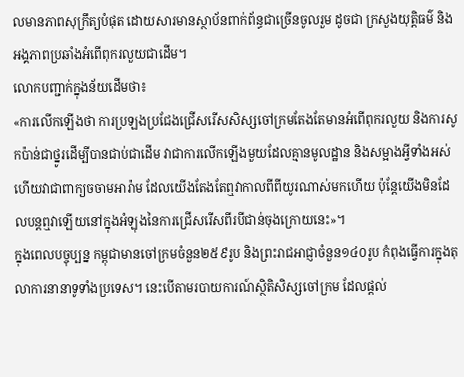លមានភាពសុក្រឹត្យបំផុត ដោយសារមានស្ថាប័នពាក់ព័ន្ធជាច្រើនចូលរួម ដូចជា ក្រសួងយុត្តិធម៌ និងអង្គភាពប្រឆាំងអំពើពុករលួយជាដើម។
លោកបញ្ជាក់ក្នុងន័យដើមថា៖
«ការលើកឡើងថា ការប្រឡងប្រជែងជ្រើសរើសសិស្សចៅក្រមតែងតែមានអំពើពុករលួយ និងការសូកប៉ាន់ជាថ្នូរដើម្បីបានជាប់ជាដើម វាជាការលើកឡើងមួយដែលគ្មានមូលដ្ឋាន និងសម្អាងអ្វីទាំងអស់ ហើយវាជាពាក្យចចាមអារ៉ាម ដែលយើងតែងតែឮវាកាលពីពីយូរណាស់មកហើយ ប៉ុន្តែយើងមិនដែលបន្តឮវាឡើយនៅក្នុងអំឡុងនៃការជ្រើសរើសពីរបីជាន់ចុងក្រោយនេះ»។
ក្នុងពេលបច្ចុប្បន្ន កម្ពុជាមានចៅក្រមចំនួន២៥៩រូប និងព្រះរាជអាជ្ញាចំនួន១៤០រូប កំពុងធ្វើការក្នុងតុលាការនានាទូទាំងប្រទេស។ នេះបើតាមរបាយការណ៍ស្ថិតិសិស្សចៅក្រម ដែលផ្ដល់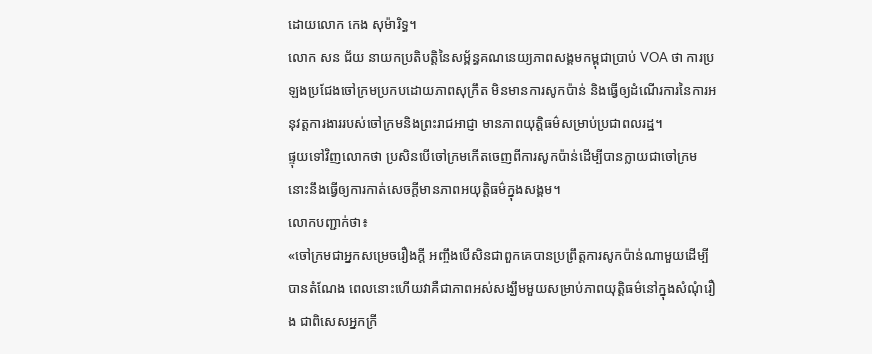ដោយលោក កេង សុម៉ារិទ្ធ។
លោក សន ជ័យ នាយកប្រតិបត្តិនៃសម្ព័ន្ធគណនេយ្យភាពសង្គមកម្ពុជាប្រាប់ VOA ថា ការប្រឡងប្រជែងចៅក្រមប្រកបដោយភាពសុក្រឹត មិនមានការសូកប៉ាន់ និងធ្វើឲ្យដំណើរការនៃការអនុវត្តការងាររបស់ចៅក្រមនិងព្រះរាជអាជ្ញា មានភាពយុត្តិធម៌សម្រាប់ប្រជាពលរដ្ឋ។
ផ្ទុយទៅវិញលោកថា ប្រសិនបើចៅក្រមកើតចេញពីការសូកប៉ាន់ដើម្បីបានក្លាយជាចៅក្រម នោះនឹងធ្វើឲ្យការកាត់សេចក្ដីមានភាពអយុត្តិធម៌ក្នុងសង្គម។
លោកបញ្ជាក់ថា៖
«ចៅក្រមជាអ្នកសម្រេចរឿងក្ដី អញ្ចឹងបើសិនជាពួកគេបានប្រព្រឹត្តការសូកប៉ាន់ណាមួយដើម្បីបានតំណែង ពេលនោះហើយវាគឺជាភាពអស់សង្ឃឹមមួយសម្រាប់ភាពយុត្តិធម៌នៅក្នុងសំណុំរឿង ជាពិសេសអ្នកក្រី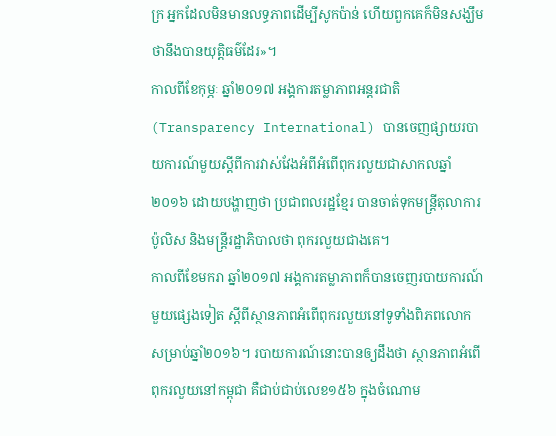ក្រ អ្នកដែលមិនមានលទ្ធភាពដើម្បីសូកប៉ាន់ ហើយពួកគេក៏មិនសង្ឃឹមថានឹងបានយុត្តិធម៌ដែរ»។
កាលពីខែកុម្ភៈ ឆ្នាំ២០១៧ អង្គការតម្លាភាពអន្តរជាតិ (Transparency International) បានចេញផ្សាយរបាយការណ៍មួយស្ដីពីការវាស់វែងអំពីអំពើពុករលួយជាសាកលឆ្នាំ២០១៦ ដោយបង្ហាញថា ប្រជាពលរដ្ឋខ្មែរ បានចាត់ទុកមន្ត្រីតុលាការ ប៉ូលិស និងមន្ត្រីរដ្ឋាភិបាលថា ពុករលួយជាងគេ។
កាលពីខែមករា ឆ្នាំ២០១៧ អង្គការតម្លាភាពក៏បានចេញរបាយការណ៍មួយផ្សេងទៀត ស្ដីពីស្ថានភាពអំពើពុករលួយនៅទូទាំងពិភពលោកសម្រាប់ឆ្នាំ២០១៦។ របាយការណ៍នោះបានឲ្យដឹងថា ស្ថានភាពអំពើពុករលួយនៅកម្ពុជា គឺជាប់ជាប់លេខ១៥៦ ក្នុងចំណោម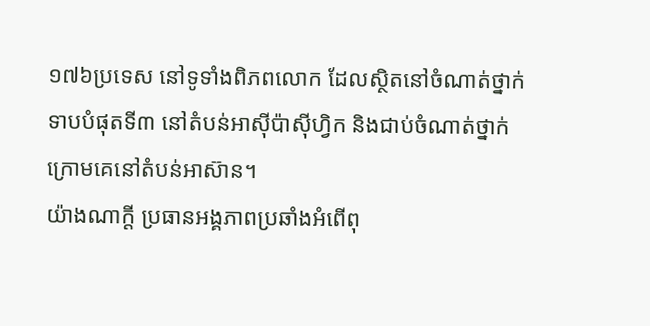១៧៦ប្រទេស នៅទូទាំងពិភពលោក ដែលស្ថិតនៅចំណាត់ថ្នាក់ទាបបំផុតទី៣ នៅតំបន់អាស៊ីប៉ាស៊ីហ្វិក និងជាប់ចំណាត់ថ្នាក់ក្រោមគេនៅតំបន់អាស៊ាន។
យ៉ាងណាក្ដី ប្រធានអង្គភាពប្រឆាំងអំពើពុ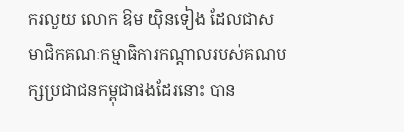ករលួយ លោក ឱម យ៉ិនទៀង ដែលជាសមាជិកគណៈកម្មាធិការកណ្ដាលរបស់គណបក្សប្រជាជនកម្ពុជាផងដែរនោះ បាន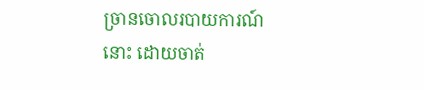ច្រានចោលរបាយការណ៍នោះ ដោយចាត់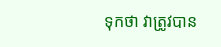ទុកថា វាត្រូវបាន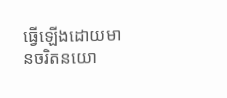ធ្វើឡើងដោយមានចរិតនយោ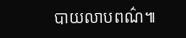បាយលាបពណ៌៕